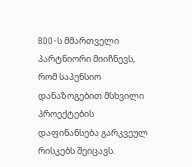BDO-ს მმართველი პარტნიორი მიიჩნევს, რომ საპენსიო დანაზოგებით მსხვილი პროექტების დაფინანსება გარკვეულ რისკებს შეიცავს.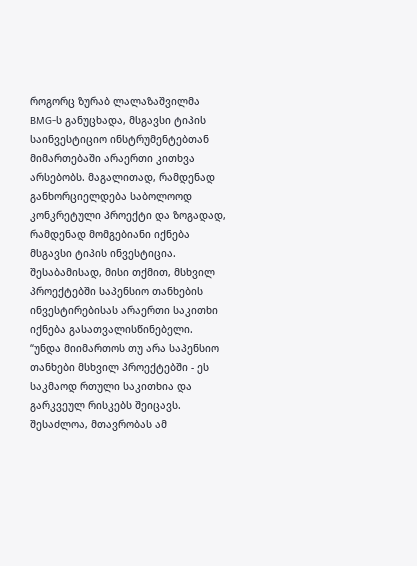როგორც ზურაბ ლალაზაშვილმა BMG-ს განუცხადა, მსგავსი ტიპის საინვესტიციო ინსტრუმენტებთან მიმართებაში არაერთი კითხვა არსებობს. მაგალითად, რამდენად განხორციელდება საბოლოოდ კონკრეტული პროექტი და ზოგადად, რამდენად მომგებიანი იქნება მსგავსი ტიპის ინვესტიცია.
შესაბამისად, მისი თქმით, მსხვილ პროექტებში საპენსიო თანხების ინვესტირებისას არაერთი საკითხი იქნება გასათვალისწინებელი.
“უნდა მიიმართოს თუ არა საპენსიო თანხები მსხვილ პროექტებში - ეს საკმაოდ რთული საკითხია და გარკვეულ რისკებს შეიცავს. შესაძლოა, მთავრობას ამ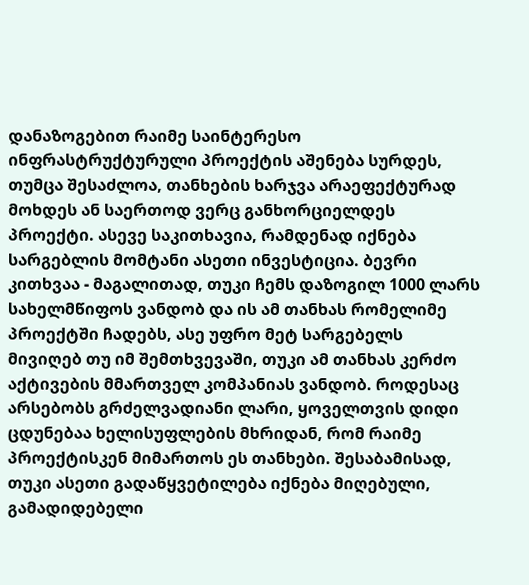დანაზოგებით რაიმე საინტერესო ინფრასტრუქტურული პროექტის აშენება სურდეს, თუმცა შესაძლოა, თანხების ხარჯვა არაეფექტურად მოხდეს ან საერთოდ ვერც განხორციელდეს პროექტი. ასევე საკითხავია, რამდენად იქნება სარგებლის მომტანი ასეთი ინვესტიცია. ბევრი კითხვაა - მაგალითად, თუკი ჩემს დაზოგილ 1000 ლარს სახელმწიფოს ვანდობ და ის ამ თანხას რომელიმე პროექტში ჩადებს, ასე უფრო მეტ სარგებელს მივიღებ თუ იმ შემთხვევაში, თუკი ამ თანხას კერძო აქტივების მმართველ კომპანიას ვანდობ. როდესაც არსებობს გრძელვადიანი ლარი, ყოველთვის დიდი ცდუნებაა ხელისუფლების მხრიდან, რომ რაიმე პროექტისკენ მიმართოს ეს თანხები. შესაბამისად, თუკი ასეთი გადაწყვეტილება იქნება მიღებული, გამადიდებელი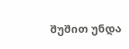შუშით უნდა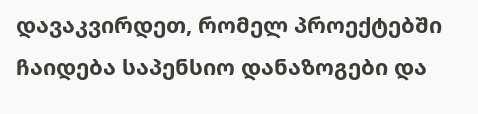დავაკვირდეთ, რომელ პროექტებში ჩაიდება საპენსიო დანაზოგები და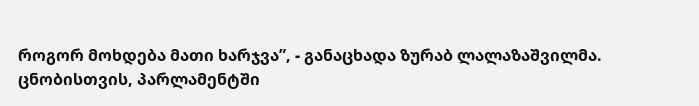როგორ მოხდება მათი ხარჯვა”, - განაცხადა ზურაბ ლალაზაშვილმა.
ცნობისთვის, პარლამენტში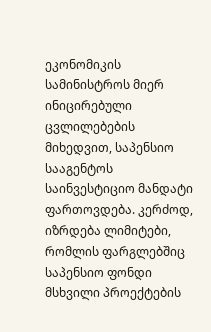ეკონომიკის სამინისტროს მიერ ინიცირებული ცვლილებების მიხედვით, საპენსიო სააგენტოს საინვესტიციო მანდატი ფართოვდება. კერძოდ, იზრდება ლიმიტები, რომლის ფარგლებშიც საპენსიო ფონდი მსხვილი პროექტების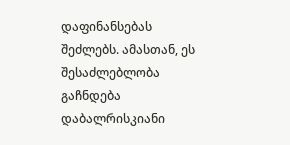დაფინანსებას შეძლებს. ამასთან, ეს შესაძლებლობა გაჩნდება დაბალრისკიანი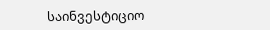საინვესტიციო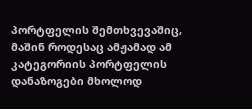პორტფელის შემთხვევაშიც, მაშინ როდესაც ამჟამად ამ კატეგორიის პორტფელის დანაზოგები მხოლოდ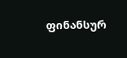ფინანსურ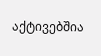აქტივებშია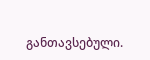განთავსებული.